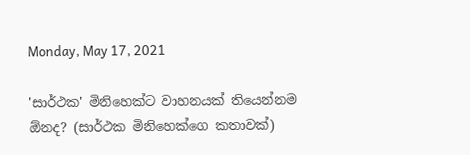Monday, May 17, 2021

'සාර්ථක' මිනිහෙක්ට වාහනයක් තියෙන්නම ඕනද? (සාර්ථක මිනිහෙක්ගෙ කතාවක්)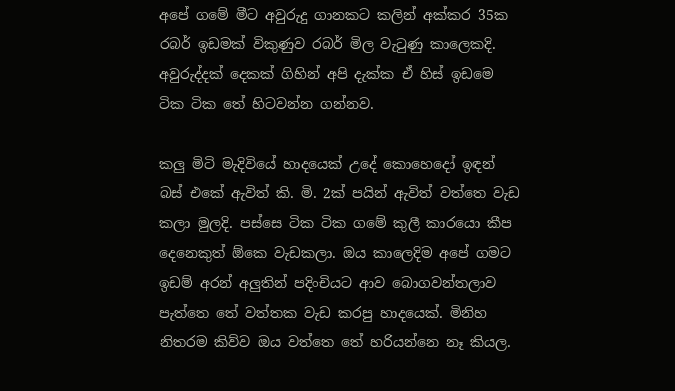අපේ ගමේ මීට අවුරුදු ගානකට කලින් අක්කර 35ක රබර් ඉඩමක් විකුණුව රබර් මිල වැටුණු කාලෙකදි. අවුරුද්දක් දෙකක් ගිහින් අපි දැක්ක ඒ හිස් ඉඩමෙ ටික ටික තේ හිටවන්න ගන්නව.

කලු මිටි මැදිවියේ හාදයෙක් උදේ කොහෙදෝ ඉඳන් බස් එකේ ඇවිත් කි. මි. 2ක් පයින් ඇවිත් වත්තෙ වැඩ කලා මුලදි. පස්සෙ ටික ටික ගමේ කුලී කාරයො කීප දෙනෙකුත් ඕකෙ වැඩකලා. ඔය කාලෙදිම අපේ ගමට ඉඩම් අරන් අලුතින් පදිංචියට ආව බොගවන්තලාව පැත්තෙ තේ වත්තක වැඩ කරපු හාදයෙක්. මිනිහ නිතරම කිව්ව ඔය වත්තෙ තේ හරියන්නෙ නෑ කියල.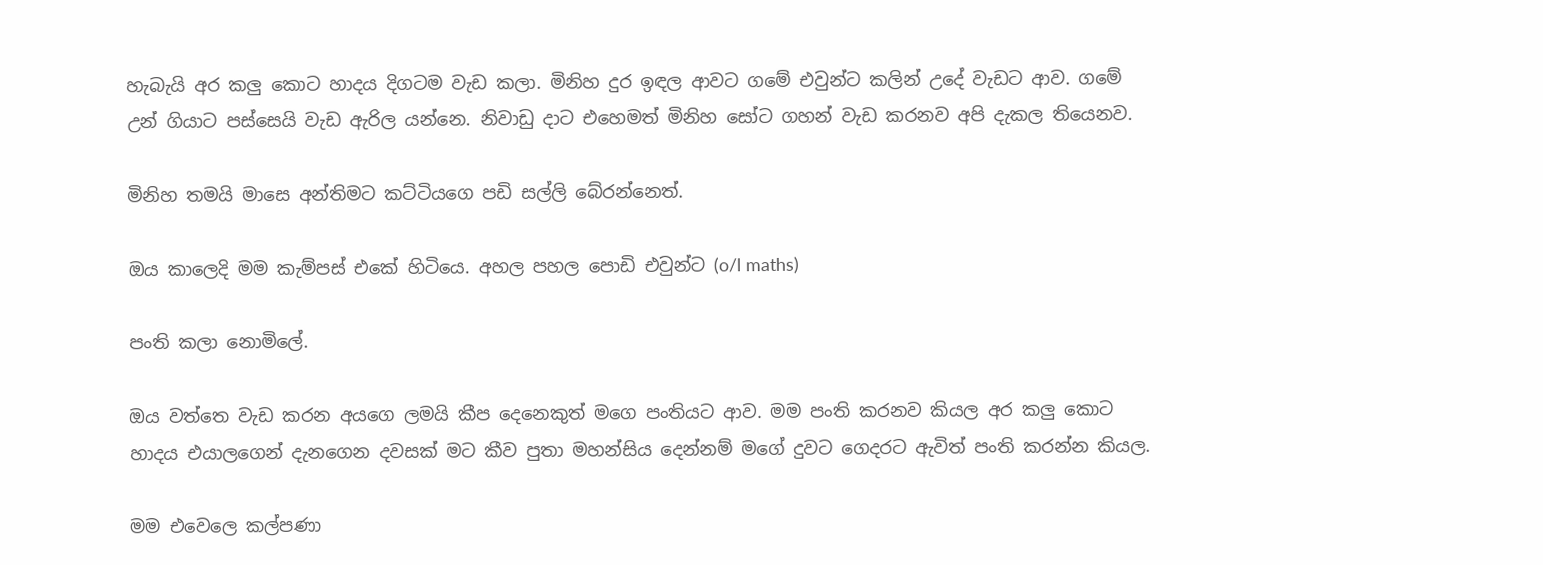හැබැයි අර කලු කොට හාදය දිගටම වැඩ කලා. මිනිහ දුර ඉඳල ආවට ගමේ එවුන්ට කලින් උදේ වැඩට ආව. ගමේ උන් ගියාට පස්සෙයි වැඩ ඇරිල යන්නෙ. නිවාඩු දාට එහෙමත් මිනිහ සෝට ගහන් වැඩ කරනව අපි දැකල තියෙනව.

මිනිහ තමයි මාසෙ අන්තිමට කට්ටියගෙ පඩි සල්ලි බේරන්නෙත්.

ඔය කාලෙදි මම කැම්පස් එකේ හිටියෙ. අහල පහල පොඩි එවුන්ට (o/l maths)

පංති කලා නොමිලේ.

ඔය වත්තෙ වැඩ කරන අයගෙ ලමයි කීප දෙනෙකුත් මගෙ පංතියට ආව. මම පංති කරනව කියල අර කලු කොට හාදය එයාලගෙන් දැනගෙන දවසක් මට කීව පුතා මහන්සිය දෙන්නම් මගේ දුවට ගෙදරට ඇවිත් පංති කරන්න කියල.

මම එවෙලෙ කල්පණා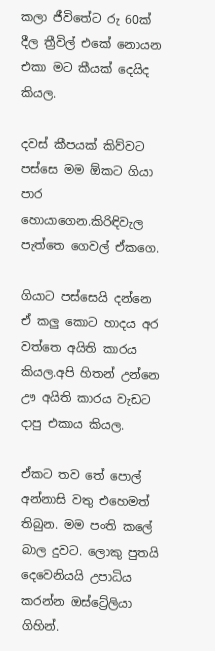කලා ජීවිතේට රු 60ක් දීල ත්‍රීවිල් එකේ නොයන එකා මට කීයක් දෙයිද කියල.

දවස් කීපයක් කිව්වට පස්සෙ මම ඕකට ගියා පාර හොයාගෙන.කිරිඳිවැල පැත්තෙ ගෙවල් ඒකගෙ.

ගියාට පස්සෙයි දන්නෙ ඒ කලු කොට හාදය අර වත්තෙ අයිති කාරය කියල.අපි හිතන් උන්නෙ ඌ අයිති කාරය වැඩට දාපු එකාය කියල.

ඒකට තව තේ පොල් අන්නාසි වතු එහෙමත් තිබුන. මම පංති කලේ බාල දුවට. ලොකු පුතයි දෙවෙනියයි උපාධිය කරන්න ඔස්ට්‍රේලියා ගිහින්.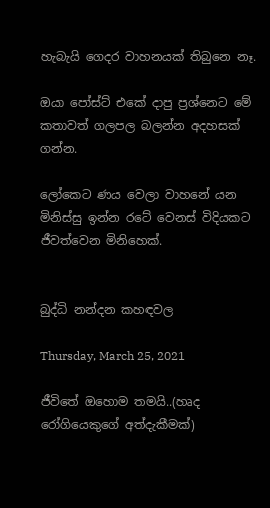හැබැයි ගෙදර වාහනයක් තිබුනෙ නෑ.

ඔයා පෝස්ට් එකේ දාපු ප්‍රශ්නෙට මේ කතාවත් ගලපල බලන්න අදහසක් ගන්න.

ලෝකෙට ණය වෙලා වාහනේ යන මිනිස්සු ඉන්න රටේ වෙනස් විදියකට ජීවත්වෙන මිනිහෙක්.


බුද්ධි නන්දන කහඳවල

Thursday, March 25, 2021

ජීවිතේ ඔහොම තමයි..(හෘද රෝගියෙකුගේ අත්දැකීමක්)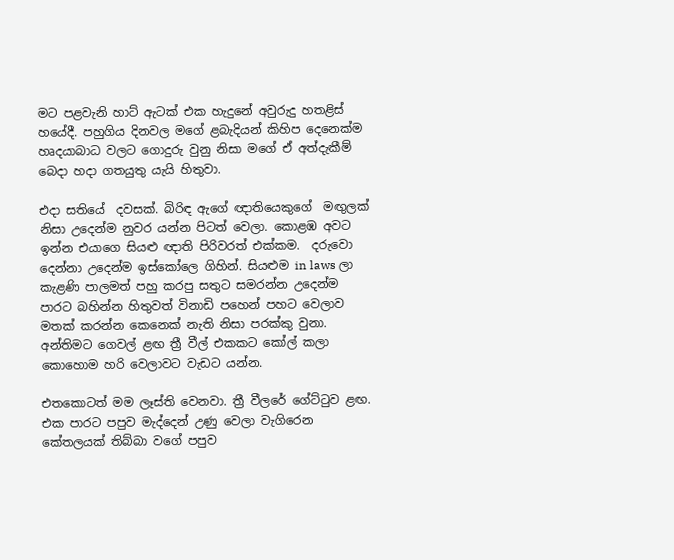මට පළවැනි හාට් ඇටක් එක හැදුනේ අවුරුදු හතළිස් හයේදී. පහුගිය දිනවල මගේ ළබැදියන් කිහිප දෙනෙක්ම හෘදයාබාධ වලට ගොදුරු වුනු නිසා මගේ ඒ අත්දැකීම් බෙදා හදා ගතයුතු යැයි හිතුවා.

එදා සතියේ  දවසක්. බිරිඳ ඇගේ ඥාතියෙකුගේ  මඟුලක් නිසා උදෙන්ම නුවර යන්න පිටත් වෙලා. කොළඹ අවට ඉන්න එයාගෙ සියළු ඥාති පිරිවරත් එක්කම.  දරුවො දෙන්නා උදෙන්ම ඉස්කෝලෙ ගිහින්. සියළුම in laws ලා කැළණි පාලමත් පහු කරපු සතුට සමරන්න උදෙන්ම පාරට බහින්න හිතුවත් විනාඩි පහෙන් පහට වෙලාව මතක් කරන්න කෙනෙක් නැති නිසා පරක්කු වුනා. අන්තිමට ගෙවල් ළඟ ත්‍රී වීල් එකකට කෝල් කලා කොහොම හරි වෙලාවට වැඩට යන්න.

එතකොටත් මම ලෑස්ති වෙනවා. ත්‍රී වීලරේ ගේට්ටුව ළඟ. එක පාරට පපුව මැද්දෙන් උණු වෙලා වැගිරෙන කේතලයක් තිබ්බා වගේ පපුව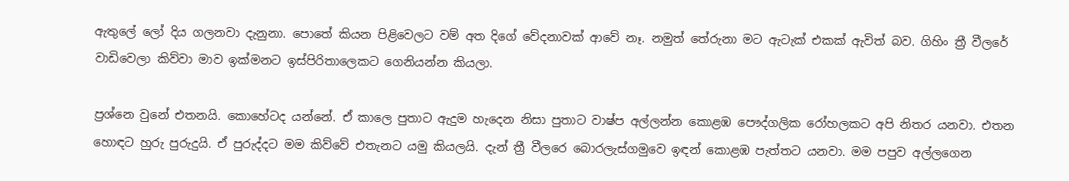ඇතුලේ ලෝ දිය ගලනවා දැනුනා. පොතේ කියන පිළිවෙලට වම් අත දිගේ වේදනාවක් ආවේ නෑ. නමුත් තේරුනා මට ඇටැක් එකක් ඇවිත් බව. ගිහිං ත්‍රී වීලරේ වාඩිවෙලා කිව්වා මාව ඉක්මනට ඉස්පිරිතාලෙකට ගෙනියන්න කියලා.

ප්‍රශ්නෙ වුනේ එතනයි. කොහේටද යන්නේ. ඒ කාලෙ පුතාට ඇදුම හැදෙන නිසා පුතාට වාෂ්ප අල්ලන්න කොළඹ පෞද්ගලික රෝහලකට අපි නිතර යනවා. එතන හොඳට හුරු පුරුදුයි. ඒ පුරුද්දට මම කිව්වේ එතැනට යමු කියලයි. දැන් ත්‍රී වීලරෙ බොරලැස්ගමුවෙ ඉඳන් කොළඹ පැත්තට යනවා. මම පපුව අල්ලගෙන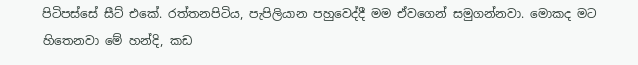පිටිපස්සේ සීට් එකේ. රත්තනපිටිය, පැපිලියාන පහුවෙද්දී මම ඒවගෙන් සමුගන්නවා. මොකද මට හිතෙනවා මේ හන්දි, කඩ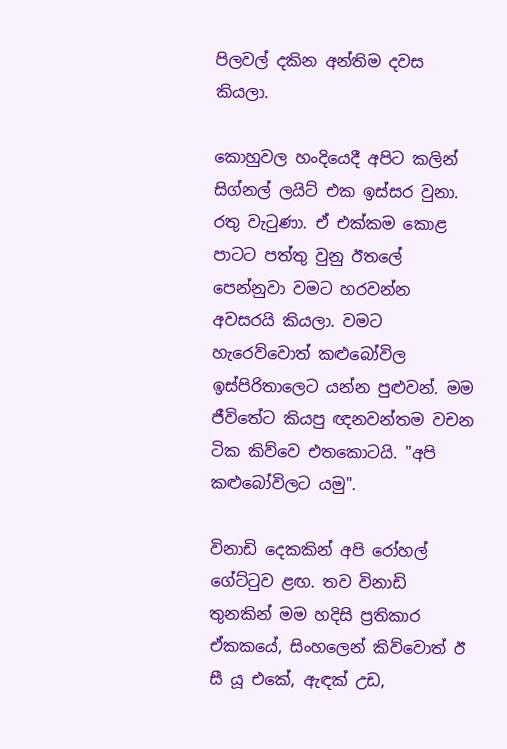පිලවල් දකින අන්තිම දවස කියලා.

කොහුවල හංදියෙදී අපිට කලින් සිග්නල් ලයිට් එක ඉස්සර වුනා. රතු වැටුණා. ඒ එක්කම කොළ පාටට පත්තු වුනු ඊතලේ පෙන්නුවා වමට හරවන්න අවසරයි කියලා. වමට හැරෙව්වොත් කළුබෝවිල ඉස්පිරිතාලෙට යන්න පුළුවන්. මම ජීවිතේට කියපු ඥනවන්තම වචන ටික කිව්වෙ එතකොටයි. "අපි කළුබෝවිලට යමු".

විනාඩි දෙකකින් අපි රෝහල් ගේට්ටුව ළඟ. තව විනාඩි තුනකින් මම හදිසි ප්‍රතිකාර ඒකකයේ, සිංහලෙන් කිව්වොත් ඊ සී යූ එකේ, ඇඳක් උඩ,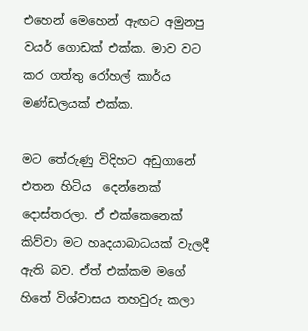එහෙන් මෙහෙන් ඇඟට අමුනපු වයර් ගොඩක් එක්ක. මාව වට කර ගත්තු රෝහල් කාර්ය මණ්ඩලයක් එක්ක.

මට තේරුණු විදිහට අඩුගානේ එතන හිටිය  දෙන්නෙක් දොස්තරලා. ඒ එක්කෙනෙක් කිව්වා මට හෘදයාබාධයක් වැලදී ඇති බව. ඒත් එක්කම මගේ හිතේ විශ්වාසය තහවුරු කලා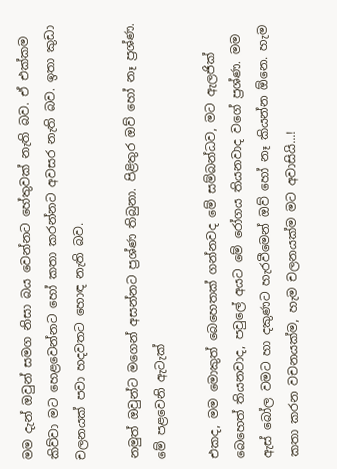මම දැන් ඔවුන් සමග නිසා බය වෙන්නට හේතුවක් නැති බව. ඒ එක්කම කිව්වා මට හෙළවෙන්නට හෝ කතා කරන්නට අවසර නැති බව. ඉතා කුඩා චලනයක් පවා හදවතට හොඳ නැති බව.

නමුත් ඔවුන්ට මගෙන් අසන්නට ප්‍රශ්ණ තිබුනා. පිළිතුර ඔව් හෝ නෑ ප්‍රශ්ණ. මේ පළවෙනි ඇටැක්

එකද, මම මොකුත් බෙහෙතක් ගන්නවද මේ සම්බන්ධව, මට ඇලජික් බෙහෙත් තියනවාද, පවුලේ අයට මේ රෝගය තියනවාද වගේ ප්‍රශ්ණ. මම ඇස් බෝල වමට හා දකුණට හැරවීමෙන් ඔව් හෝ නෑ කියන්න ඕනෙ. හැම කතා කරන වචනයක්ම, හැම චලනයක්ම මට අවාසියි...!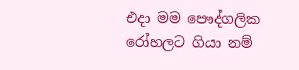එදා මම පෞද්ගලික රෝහලට ගියා නම්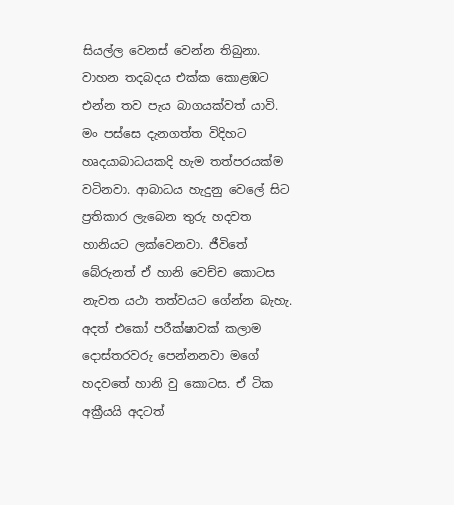සියල්ල වෙනස් වෙන්න තිබුනා. වාහන තදබදය එක්ක කොළඹට එන්න තව පැය බාගයක්වත් යාවි. මං පස්සෙ දැනගත්ත විදිහට හෘදයාබාධයකදි හැම තත්පරයක්ම වටිනවා. ආබාධය හැදුනු වෙලේ සිට ප්‍රතිකාර ලැබෙන තුරු හදවත හානියට ලක්වෙනවා. ජීවිතේ බේරුනත් ඒ හානි වෙච්ච කොටස නැවත යථා තත්වයට ගේන්න බැහැ. අදත් එකෝ පරීක්ෂාවක් කලාම දොස්තරවරු පෙන්නනවා මගේ හදවතේ හානි වු කොටස. ඒ ටික අක්‍රීයයි අදටත්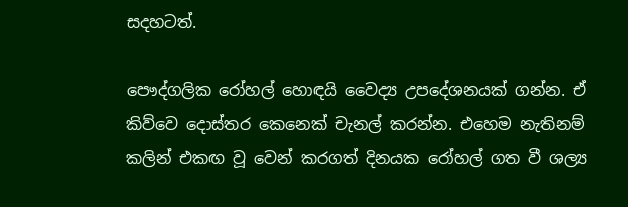සදහටත්.

පෞද්ගලික රෝහල් හොඳයි වෛද්‍ය උපදේශනයක් ගන්න. ඒ කිව්වෙ දොස්තර කෙනෙක් චැනල් කරන්න. එහෙම නැතිනම් කලින් එකඟ වූ වෙන් කරගත් දිනයක රෝහල් ගත වී ශල්‍ය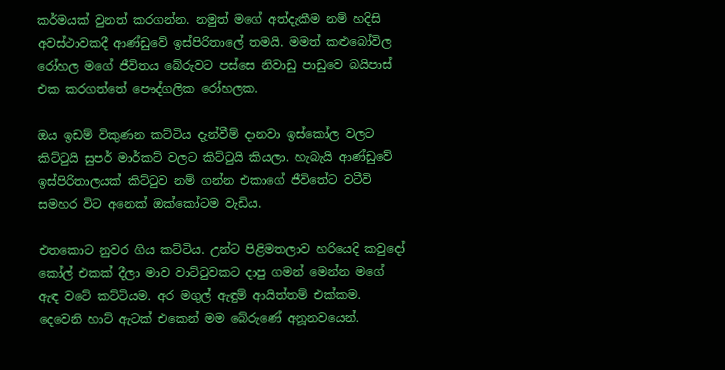කර්මයක් වුනත් කරගන්න. නමුත් මගේ අත්දැකීම නම් හදිසි අවස්ථාවකදී ආණ්ඩුවේ ඉස්පිරිතාලේ තමයි. මමත් කළුබෝවිල රෝහල මගේ ජීවිතය බේරුවට පස්සෙ නිවාඩු පාඩුවෙ බයිපාස් එක කරගත්තේ පෞද්ගලික රෝහලක.

ඔය ඉඩම් විකුණන කට්ටිය දැන්වීම් දානවා ඉස්කෝල වලට කිට්ටුයි සුපර් මාර්කට් වලට කිට්ටුයි කියලා. හැබැයි ආණ්ඩුවේ ඉස්පිරිතාලයක් කිට්ටුව නම් ගන්න එකාගේ ජීවිතේට වටීවි සමහර විට අනෙක් ඔක්කෝටම වැඩිය.

එතකොට නුවර ගිය කට්ටිය. උන්ට පිළිමතලාව හරියෙදි කවුදෝ කෝල් එකක් දීලා මාව වාට්ටුවකට දාපු ගමන් මෙන්න මගේ ඇඳ වටේ කට්ටියම. අර මගුල් ඇඳුම් ආයිත්තම් එක්කම. දෙවෙනි හාට් ඇටක් එකෙන් මම බේරුණේ අනූනවයෙන්.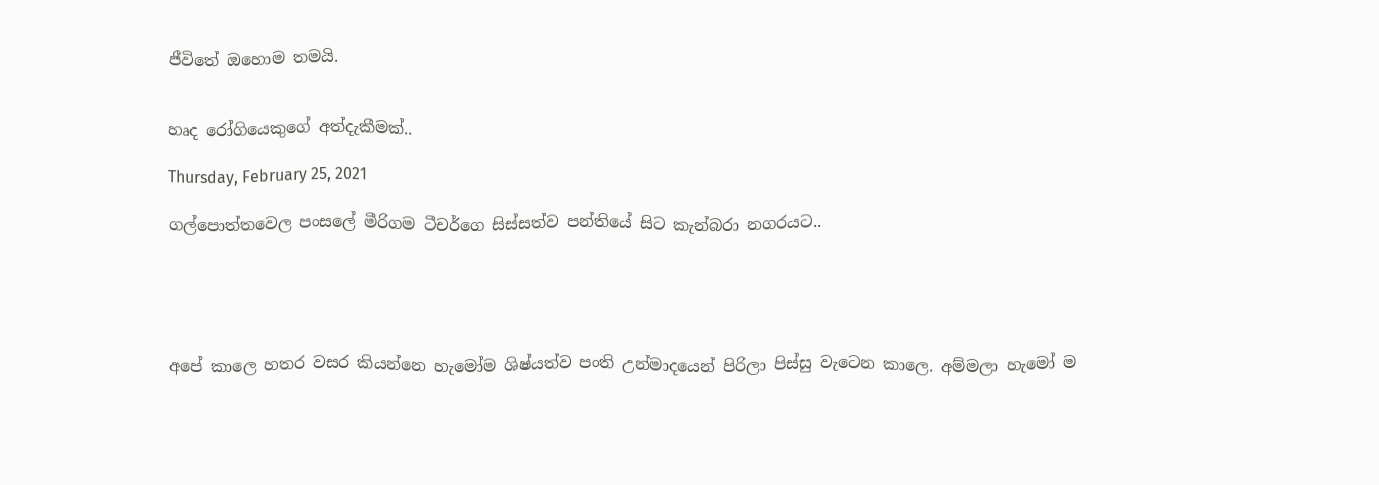ජීවිතේ ඔහොම තමයි.


හෘද රෝගියෙකුගේ අත්දැකීමක්..

Thursday, February 25, 2021

ගල්පොත්තවෙල පංසලේ මීරිගම ටීචර්ගෙ සිස්සත්ව පන්තියේ සිට කැන්බරා නගරයට..





අපේ කාලෙ හතර වසර කියන්නෙ හැමෝම ශිෂ්යත්ව පංති උන්මාදයෙන් පිරිලා පිස්සු වැටෙන කාලෙ. අම්මලා හැමෝ ම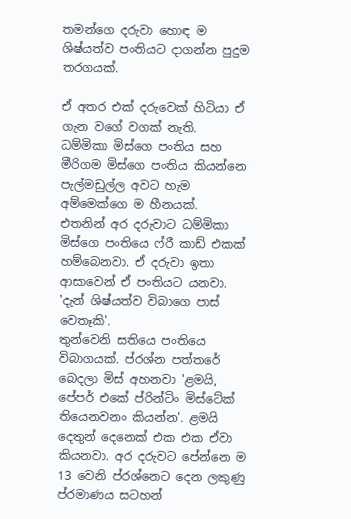තමන්ගෙ දරුවා හොඳ ම ශිෂ්යත්ව පංතියට දාගන්න පුදුම තරගයක්.

ඒ අතර එක් දරුවෙක් හිටියා ඒ ගැන වගේ වගක් නැති.
ධම්මිකා මිස්ගෙ පංතිය සහ මීරිගම මිස්ගෙ පංතිය කියන්නෙ පැල්මඩුල්ල අවට හැම අම්මෙක්ගෙ ම හීනයක්.
එතනින් අර දරුවාට ධම්මිකා මිස්ගෙ පංතියෙ ෆ්රී කාඩ් එකක් හම්බෙනවා. ඒ දරුවා ඉතා ආසාවෙන් ඒ පංතියට යනවා. 'දැන් ශිෂ්යත්ව විබාගෙ පාස් වෙතෑකි'.
තුන්වෙනි සතියෙ පංතියෙ විබාගයක්. ප්රශ්න පත්තරේ බෙදලා මිස් අහනවා 'ළමයි, පේපර් එකේ ප්රින්ටිං මිස්ටේක් තියෙනවනං කියන්න'. ළමයි දෙතුන් දෙනෙක් එක එක ඒවා කියනවා. අර දරුවට පේන්නෙ ම 13 වෙනි ප්රශ්නෙට දෙන ලකුණු ප්රමාණය සටහන්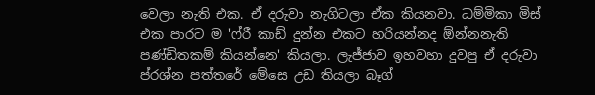වෙලා නැති එක. ඒ දරුවා නැගිටලා ඒක කියනවා. ධම්මිකා මිස් එක පාරට ම 'ෆ්රී කාඩ් දුන්න එකට හරියන්නද ඕන්නනැති පණ්ඩිතකම් කියන්නෙ' කියලා. ලැජ්ජාව ඉහවහා දුවපු ඒ දරුවා ප්රශ්න පත්තරේ මේසෙ උඩ තියලා බෑග්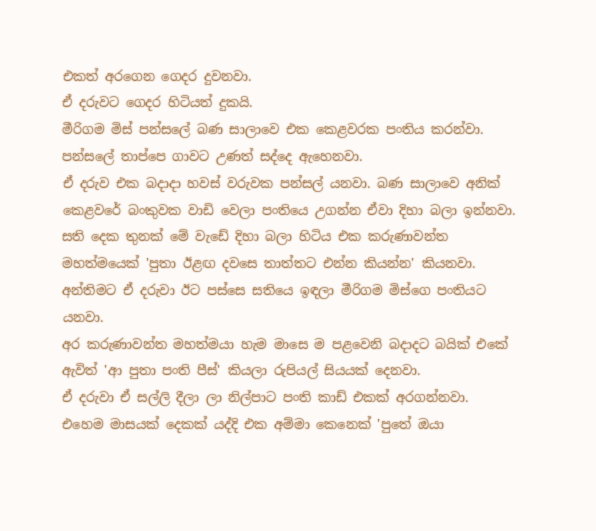එකත් අරගෙන ගෙදර දුවනවා.
ඒ දරුවට ගෙදර හිටියත් දුකයි.
මීරිගම මිස් පන්සලේ බණ සාලාවෙ එක කෙළවරක පංතිය කරන්වා. පන්සලේ තාප්පෙ ගාවට උණත් සද්දෙ ඇහෙනවා.
ඒ දරුව එක බදාදා හවස් වරුවක පන්සල් යනවා. බණ සාලාවෙ අනික් කෙළවරේ බංකුවක වාඩි වෙලා පංතියෙ උගන්න ඒවා දිහා බලා ඉන්නවා.
සති දෙක තුනක් මේ වැඩේ දිහා බලා හිටිය එක කරුණාවන්ත මහත්මයෙක් 'පුතා ඊළඟ දවසෙ තාත්තට එන්න කියන්න' කියනවා.
අන්තිමට ඒ දරුවා ඊට පස්සෙ සතියෙ ඉඳලා මීරිගම මිස්ගෙ පංතියට යනවා.
අර කරුණාවන්ත මහත්මයා හැම මාසෙ ම පළවෙනි බදාදට බයික් එකේ ඇවිත් 'ආ පුතා පංති පීස්' කියලා රුපියල් සියයක් දෙනවා.
ඒ දරුවා ඒ සල්ලි දීලා ලා නිල්පාට පංති කාඩ් එකක් අරගන්නවා.
එහෙම මාසයක් දෙකක් යද්දි එක අම්මා කෙනෙක් 'පුතේ ඔයා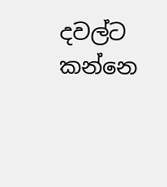දවල්ට කන්නෙ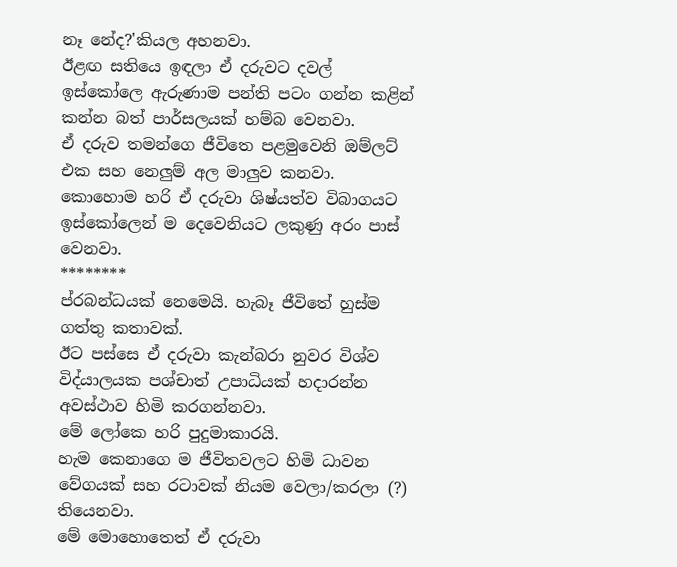නෑ නේද?'කියල අහනවා.
ඊළඟ සතියෙ ඉඳලා ඒ දරුවට දවල් ඉස්කෝලෙ ඇරුණාම පන්ති පටං ගන්න කළින් කන්න බත් පාර්සලයක් හම්බ වෙනවා.
ඒ දරුව තමන්ගෙ ජීවිතෙ පළමුවෙනි ඔම්ලට් එක සහ නෙලුම් අල මාලුව කනවා.
කොහොම හරි ඒ දරුවා ශිෂ්යත්ව විබාගයට ඉස්කෝලෙන් ම දෙවෙනියට ලකුණු අරං පාස් වෙනවා.
********
ප්රබන්ධයක් නෙමෙයි. හැබෑ ජීවිතේ හුස්ම ගත්තු කතාවක්.
ඊට පස්සෙ ඒ දරුවා කැන්බරා නුවර විශ්ව විද්යාලයක පශ්චාත් උපාධියක් හදාරන්න අවස්ථාව හිමි කරගන්නවා.
මේ ලෝකෙ හරි පුදුමාකාරයි.
හැම කෙනාගෙ ම ජීවිතවලට හිමි ධාවන වේගයක් සහ රටාවක් නියම වෙලා/කරලා (?) තියෙනවා.
මේ මොහොතෙත් ඒ දරුවා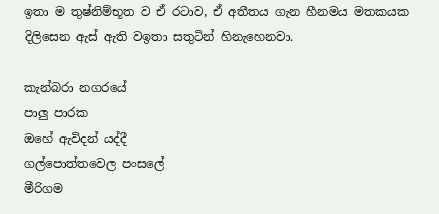ඉතා ම තුෂ්නිම්භූත ව ඒ රටාව, ඒ අතීතය ගැන හීනමය මතකයක දිලිසෙන ඇස් ඇති වඉතා සතුටින් හිනැහෙනවා.

කැන්බරා නගරයේ
පාලු පාරක
ඔහේ ඇවිදන් යද්දී
ගල්පොත්තවෙල පංසලේ
මීරිගම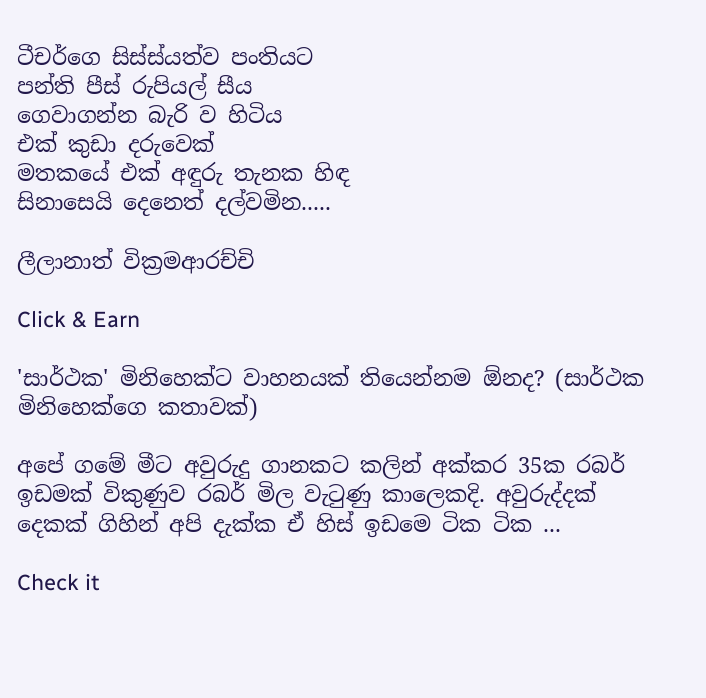ටීචර්ගෙ සිස්ස්යත්ව පංතියට
පන්ති පීස් රුපියල් සීය
ගෙවාගන්න බැරි ව හිටිය
එක් කුඩා දරුවෙක්
මතකයේ එක් අඳුරු තැනක හිඳ
සිනාසෙයි දෙනෙත් දල්වමින.....

ලීලානාත් වික්‍රමආරච්චි

Click & Earn

'සාර්ථක' මිනිහෙක්ට වාහනයක් තියෙන්නම ඕනද? (සාර්ථක මිනිහෙක්ගෙ කතාවක්)

අපේ ගමේ මීට අවුරුදු ගානකට කලින් අක්කර 35ක රබර් ඉඩමක් විකුණුව රබර් මිල වැටුණු කාලෙකදි. අවුරුද්දක් දෙකක් ගිහින් අපි දැක්ක ඒ හිස් ඉඩමෙ ටික ටික ...

Check it